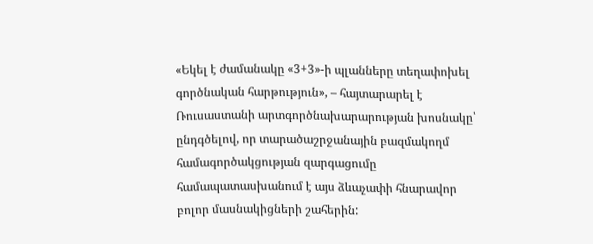«Եկել է ժամանակը «3+3»-ի պլանները տեղափոխել գործնական հարթություն», – հայտարարել է Ռուսաստանի արտգործնախարարության խոսնակը՝ ընդգծելով, որ տարածաշրջանային բազմակողմ համագործակցության զարգացումը համապատասխանում է այս ձևաչափի հնարավոր բոլոր մասնակիցների շահերին: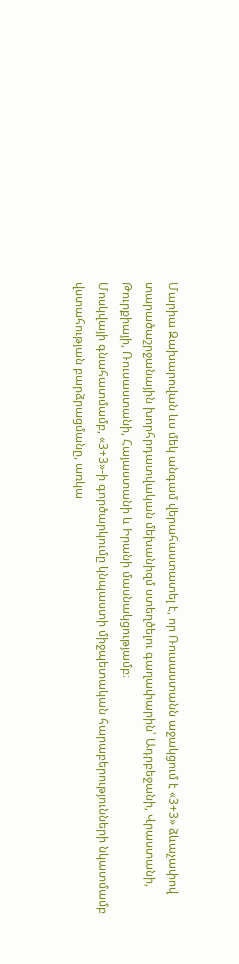Մարիա Զախարովան ևս մեկ անգամ վերահաստատել է, որ Ռուսաստանն աջակցում է «3+3» ձևաչափով տարածաշրջանային խորհրդատվական մեխանիզմ ստեղծելու գաղափարին՝ Ադրբեջանի, Վրաստանի, Թուրքիայի, Ռուսաստանի, Հայաստանի և Իրանի մասնակցությամբ։
Մոսկվայի գնահատմամբ, «3+3»-ի գործարկումը կնպաստի միջպետական հարաբերությունների նկատմամբ վստահության բարձրացմանը, առկա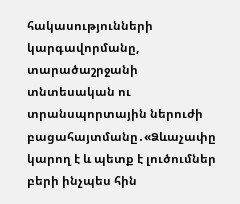հակասությունների կարգավորմանը, տարածաշրջանի տնտեսական ու տրանսպորտային ներուժի բացահայտմանը․«Ձևաչափը կարող է և պետք է լուծումներ բերի ինչպես հին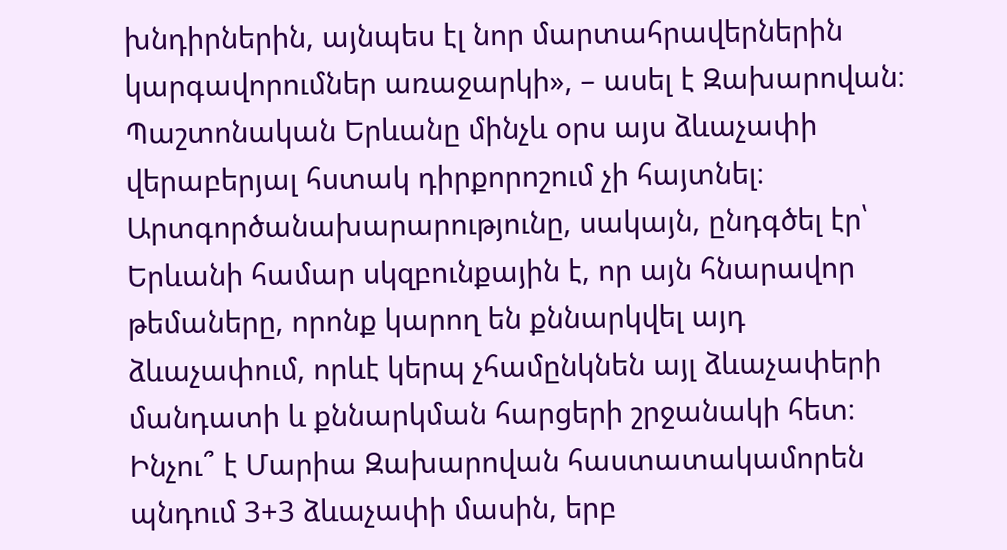խնդիրներին, այնպես էլ նոր մարտահրավերներին կարգավորումներ առաջարկի», – ասել է Զախարովան։
Պաշտոնական Երևանը մինչև օրս այս ձևաչափի վերաբերյալ հստակ դիրքորոշում չի հայտնել։ Արտգործանախարարությունը, սակայն, ընդգծել էր՝ Երևանի համար սկզբունքային է, որ այն հնարավոր թեմաները, որոնք կարող են քննարկվել այդ ձևաչափում, որևէ կերպ չհամընկնեն այլ ձևաչափերի մանդատի և քննարկման հարցերի շրջանակի հետ։
Ինչու՞ է Մարիա Զախարովան հաստատակամորեն պնդում 3+3 ձևաչափի մասին, երբ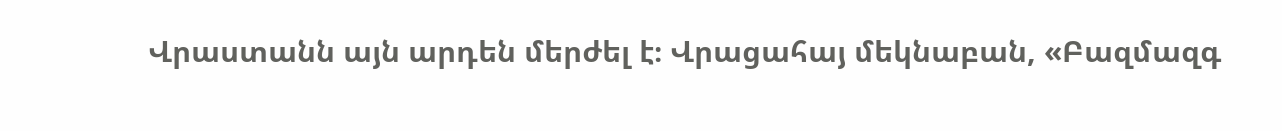Վրաստանն այն արդեն մերժել է։ Վրացահայ մեկնաբան, «Բազմազգ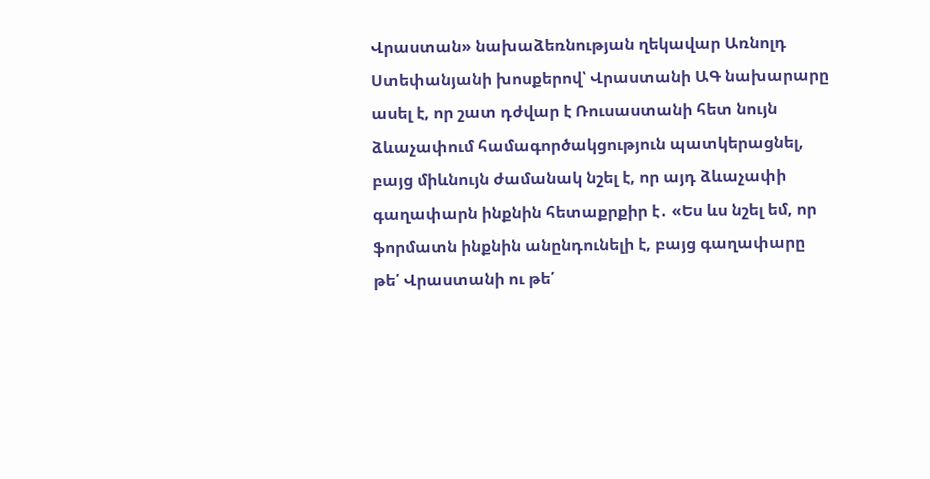Վրաստան» նախաձեռնության ղեկավար Առնոլդ Ստեփանյանի խոսքերով՝ Վրաստանի ԱԳ նախարարը ասել է, որ շատ դժվար է Ռուսաստանի հետ նույն ձևաչափում համագործակցություն պատկերացնել, բայց միևնույն ժամանակ նշել է, որ այդ ձևաչափի գաղափարն ինքնին հետաքրքիր է․ «Ես ևս նշել եմ, որ ֆորմատն ինքնին անընդունելի է, բայց գաղափարը թե՛ Վրաստանի ու թե՛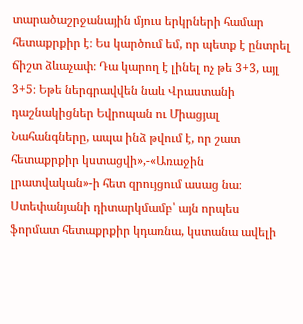տարածաշրջանային մյուս երկրների համար հետաքրքիր է։ Ես կարծում եմ, որ պետք է ընտրել ճիշտ ձևաչափ։ Դա կարող է լինել ոչ թե 3+3, այլ 3+5։ Եթե ներգրավվեն նաև Վրաստանի դաշնակիցներ Եվրոպան ու Միացյալ Նահանգները, ապա ինձ թվում է, որ շատ հետաքրքիր կստացվի»,-«Առաջին լրատվական»-ի հետ զրույցում ասաց նա։
Ստեփանյանի դիտարկմամբ՝ այն որպես ֆորմատ հետաքրքիր կդառնա, կստանա ավելի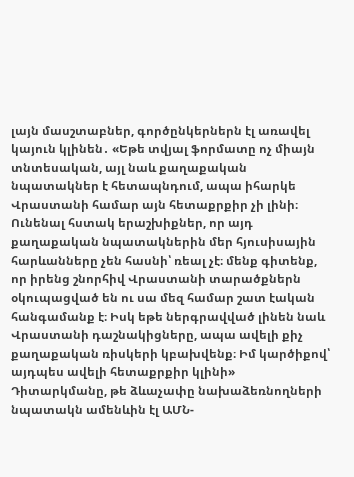լայն մասշտաբներ, գործընկերներն էլ առավել կայուն կլինեն․ «Եթե տվյալ ֆորմատը ոչ միայն տնտեսական, այլ նաև քաղաքական նպատակներ է հետապնդում, ապա իհարկե Վրաստանի համար այն հետաքրքիր չի լինի։ Ունենալ հստակ երաշխիքներ, որ այդ քաղաքական նպատակներին մեր հյուսիսային հարևանները չեն հասնի՝ ռեալ չէ։ մենք գիտենք, որ իրենց շնորհիվ Վրաստանի տարածքներն օկուպացված են ու սա մեզ համար շատ էական հանգամանք է։ Իսկ եթե ներգրավված լինեն նաև Վրաստանի դաշնակիցները, ապա ավելի քիչ քաղաքական ռիսկերի կբախվենք։ Իմ կարծիքով՝ այդպես ավելի հետաքրքիր կլինի»
Դիտարկմանը, թե ձևաչափը նախաձեռնողների նպատակն ամենևին էլ ԱՄՆ-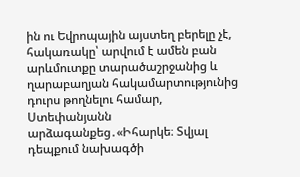ին ու Եվրոպային այստեղ բերելը չէ, հակառակը՝ արվում է ամեն բան արևմուտքը տարածաշրջանից և ղարաբաղյան հակամարտությունից դուրս թողնելու համար, Ստեփանյանն արձագանքեց․«Իհարկե։ Տվյալ դեպքում նախագծի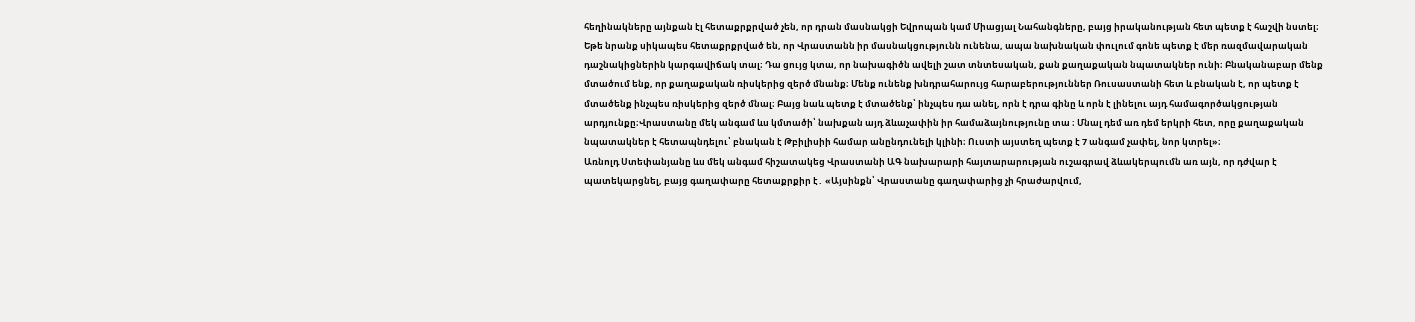հեղինակները այնքան էլ հետաքրքրված չեն, որ դրան մասնակցի Եվրոպան կամ Միացյալ Նահանգները, բայց իրականության հետ պետք է հաշվի նստել։ Եթե նրանք սիկապես հետաքրքրված են, որ Վրաստանն իր մասնակցությունն ունենա, ապա նախնական փուլում գոնե պետք է մեր ռազմավարական դաշնակիցներին կարգավիճակ տալ։ Դա ցույց կտա, որ նախագիծն ավելի շատ տնտեսական, քան քաղաքական նպատակներ ունի։ Բնականաբար մենք մտածում ենք, որ քաղաքական ռիսկերից զերծ մնանք։ Մենք ունենք խնդրահարույց հարաբերություններ Ռուսաստանի հետ և բնական է, որ պետք է մտածենք ինչպես ռիսկերից զերծ մնալ։ Բայց նաև պետք է մտածենք՝ ինչպես դա անել, որն է դրա գինը և որն է լինելու այդ համագործակցության արդյունքը։Վրաստանը մեկ անգամ ևս կմտածի՝ նախքան այդ ձևաչափին իր համաձայնությունը տա ։ Մնալ դեմ առ դեմ երկրի հետ, որը քաղաքական նպատակներ է հետապնդելու՝ բնական է Թբիլիսիի համար անընդունելի կլինի։ Ուստի այստեղ պետք է 7 անգամ չափել, նոր կտրել»։
Առնոլդ Ստեփանյանը ևս մեկ անգամ հիշատակեց Վրաստանի ԱԳ նախարարի հայտարարության ուշագրավ ձևակերպումն առ այն, որ դժվար է պատեկարցնել, բայց գաղափարը հետաքրքիր է․ «Այսինքն՝ Վրաստանը գաղափարից չի հրաժարվում,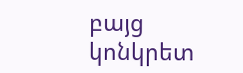բայց կոնկրետ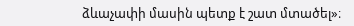ձևաչափի մասին պետք է շատ մտածել»։